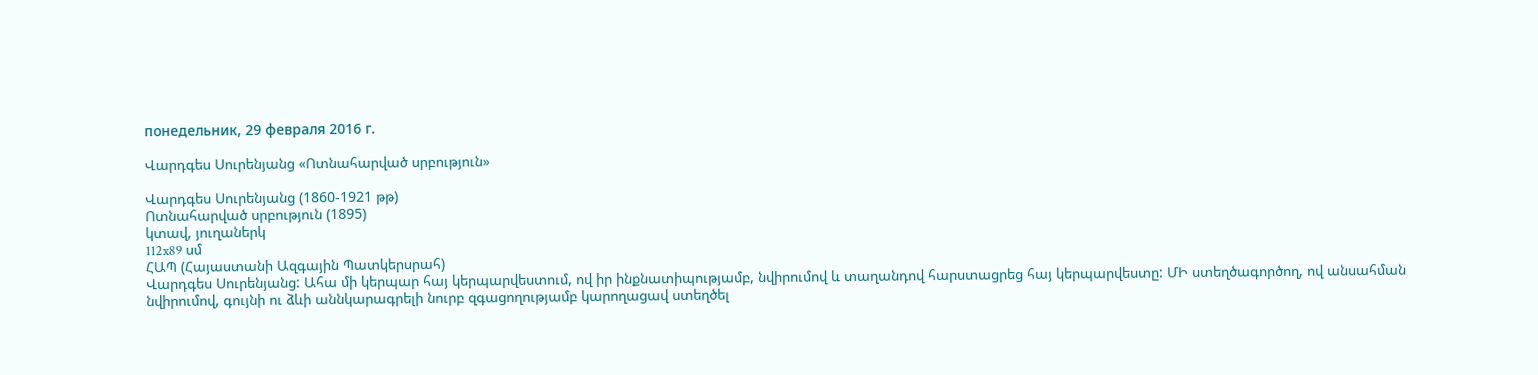понедельник, 29 февраля 2016 г.

Վարդգես Սուրենյանց «Ոտնահարված սրբություն»

Վարդգես Սուրենյանց (1860-1921 թթ)
Ոտնահարված սրբություն (1895)
կտավ, յուղաներկ
112x89 սմ
ՀԱՊ (Հայաստանի Ազգային Պատկերսրահ)
Վարդգես Սուրենյանց: Ահա մի կերպար հայ կերպարվեստում, ով իր ինքնատիպությամբ, նվիրումով և տաղանդով հարստացրեց հայ կերպարվեստը: ՄԻ ստեղծագործող, ով անսահման նվիրումով, գույնի ու ձևի աննկարագրելի նուրբ զգացողությամբ կարողացավ ստեղծել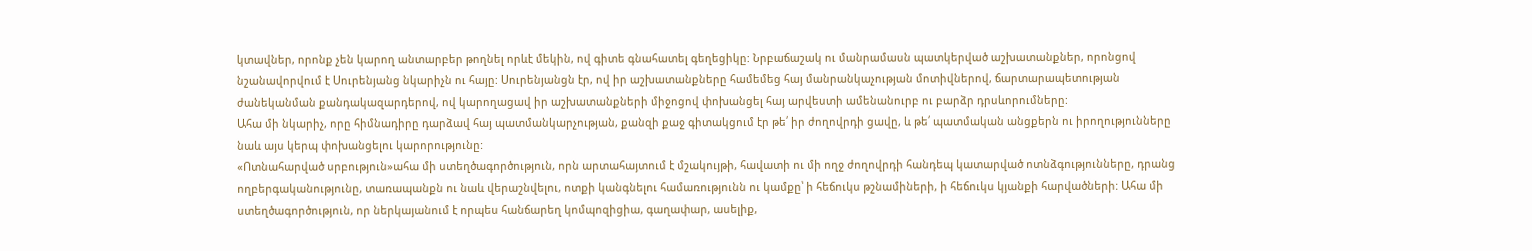կտավներ, որոնք չեն կարող անտարբեր թողնել որևէ մեկին, ով գիտե գնահատել գեղեցիկը: Նրբաճաշակ ու մանրամասն պատկերված աշխատանքներ, որոնցով նշանավորվում է Սուրենյանց նկարիչն ու հայը: Սուրենյանցն էր, ով իր աշխատանքները համեմեց հայ մանրանկաչության մոտիվներով, ճարտարապետության ժանեկանման քանդակազարդերով, ով կարողացավ իր աշխատանքների միջոցով փոխանցել հայ արվեստի ամենանուրբ ու բարձր դրսևորումները:
Ահա մի նկարիչ, որը հիմնադիրը դարձավ հայ պատմանկարչության, քանզի քաջ գիտակցում էր թե՛ իր ժողովրդի ցավը, և թե՛ պատմական անցքերն ու իրողությունները նաև այս կերպ փոխանցելու կարորությունը:
«Ոտնահարված սրբություն»ահա մի ստեղծագործություն, որն արտահայտում է մշակույթի, հավատի ու մի ողջ ժողովրդի հանդեպ կատարված ոտնձգությունները, դրանց ողբերգականությունը, տառապանքն ու նաև վերաշնվելու, ոտքի կանգնելու համառությունն ու կամքը՝ ի հեճուկս թշնամիների, ի հեճուկս կյանքի հարվածների: Ահա մի ստեղծագործություն, որ ներկայանում է որպես հանճարեղ կոմպոզիցիա, գաղափար, ասելիք,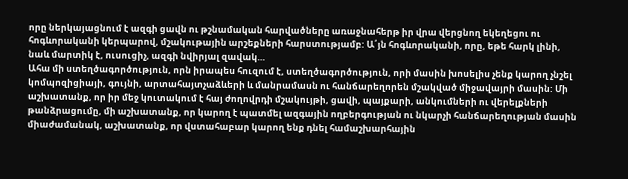որը ներկայացնում է ազգի ցավն ու թշնամական հարվածները առաջնահերթ իր վրա վերցնող եկեղեցու ու հոգևորականի կերպարով, մշակութային արշեքների հարստությամբ: Ա՛յն հոգևորականի, որը, եթե հարկ լինի, նաև մարտիկ է, ուսուցիչ, ազգի նվիրյալ զավակ…
Ահա մի ստեղծագործություն, որն իրապես հուզում է, ստեղծագործություն, որի մասին խոսելիս չենք կարող չնշել կոմպոզիցիայի, գույնի, արտահայտչաձևերի և մանրամասն ու հանճարեղորեն մշակված միջավայրի մասին: Մի աշխատանք, որ իր մեջ կուտակում է հայ ժողովրդի մշակույթի, ցավի, պայքարի, անկումների ու վերելքների թանձրացումը, մի աշխատանք, որ կարող է պատմել ազգային ողբերգության ու նկարչի հանճարեղության մասին միաժամանակ, աշխատանք, որ վստահաբար կարող ենք դնել համաշխարհային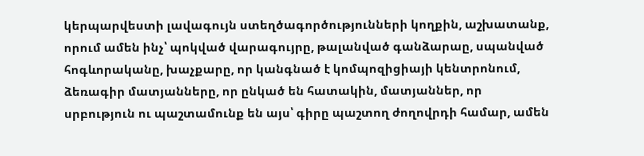կերպարվեստի լավագույն ստեղծագործությունների կողքին, աշխատանք, որում ամեն ինչ՝ պոկված վարագույրը, թալանված գանձարաը, սպանված հոգևորականը, խաչքարը, որ կանգնած է կոմպոզիցիայի կենտրոնում, ձեռագիր մատյանները, որ ընկած են հատակին, մատյաններ, որ սրբություն ու պաշտամունք են այս՝ գիրը պաշտող ժողովրդի համար, ամեն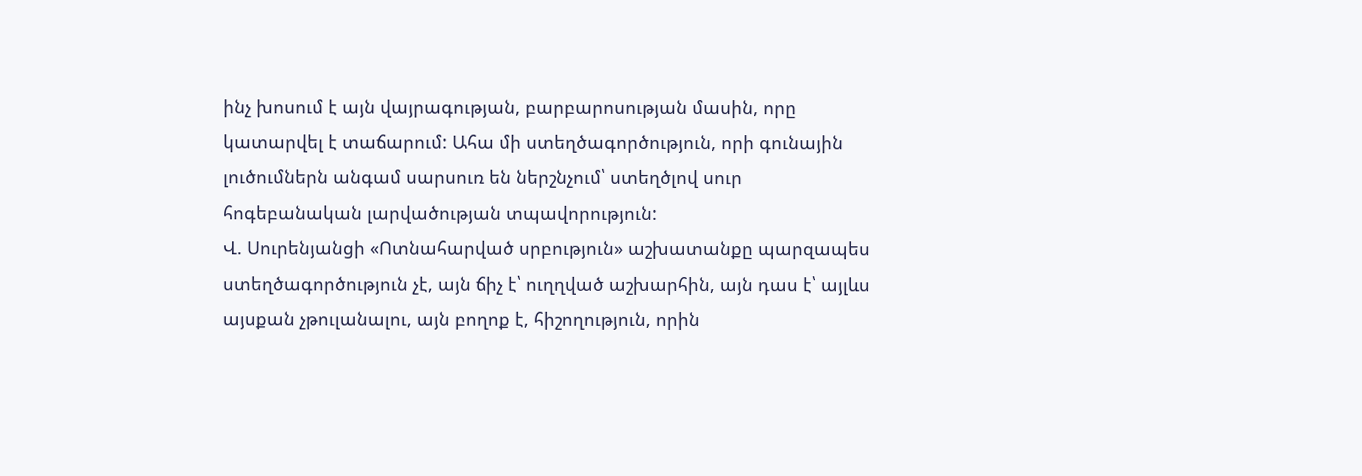ինչ խոսում է այն վայրագության, բարբարոսության մասին, որը կատարվել է տաճարում: Ահա մի ստեղծագործություն, որի գունային լուծումներն անգամ սարսուռ են ներշնչում՝ ստեղծլով սուր հոգեբանական լարվածության տպավորություն:
Վ. Սուրենյանցի «Ոտնահարված սրբություն» աշխատանքը պարզապես ստեղծագործություն չէ, այն ճիչ է՝ ուղղված աշխարհին, այն դաս է՝ այլևս այսքան չթուլանալու, այն բողոք է, հիշողություն, որին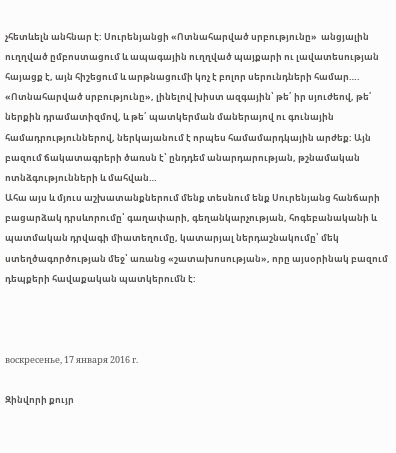չհետևելն անհնար է: Սուրենյանցի «Ոտնահարված սրբությունը»  անցյալին ուղղված ըմբոստացում և ապագային ուղղված պայքարի ու լավատեսության հայացք է, այն հիշեցում և արթնացումի կոչ է բոլոր սերունդների համար….
«Ոտնահարված սրբությունը», լինելով խիստ ազգային՝ թե՛ իր սյուժեով, թե՛ ներքին դրամատիզմով, և թե՛ պատկերման մաներայով ու գունային համադրություններով, ներկայանում է որպես համամարդկային արժեք: Այն բազում ճակատագրերի ծառսն է՝ ընդդեմ անարդարության, թշնամական ոտնձգությունների և մահվան…
Ահա այս և մյուս աշխատանքներում մենք տեսնում ենք Սուրենյանց հանճարի բացարձակ դրսևորումը՝ գաղափարի, գեղանկարչության, հոգեբանականի և պատմական դրվագի միատեղումը, կատարյալ ներդաշնակումը՝ մեկ ստեղծագործության մեջ՝ առանց «շատախոսության», որը այսօրինակ բազում դեպքերի հավաքական պատկերումն է:



воскресенье, 17 января 2016 г.

Զինվորի քույր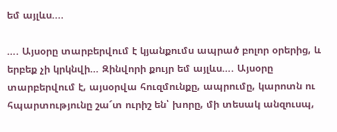եմ այլևս....

…. Այսօրը տարբերվում է կյանքումս ապրած բոլոր օրերից, և երբեք չի կրկնվի… Զինվորի քույր եմ այլևս…. Այսօրը տարբերվում է, այսօրվա հուզմունքը, ապրումը, կարոտն ու հպարտությունը շա՜տ ուրիշ են՝ խորը, մի տեսակ անզուսպ,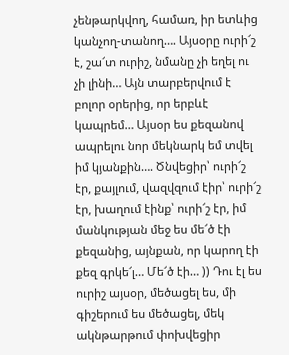չենթարկվող, համառ, իր ետևից կանչող-տանող…. Այսօրը ուրի՜շ է, շա՜տ ուրիշ, նմանը չի եղել ու չի լինի… Այն տարբերվում է բոլոր օրերից, որ երբևէ կապրեմ… Այսօր ես քեզանով ապրելու նոր մեկնարկ եմ տվել իմ կյանքին…. Ծնվեցիր՝ ուրի՜շ էր, քայլում, վազվզում էիր՝ ուրի՜շ էր, խաղում էինք՝ ուրի՜շ էր, իմ մանկության մեջ ես մե՜ծ էի քեզանից, այնքան, որ կարող էի քեզ գրկե՜լ… Մե՜ծ էի… )) Դու էլ ես ուրիշ այսօր, մեծացել ես, մի գիշերում ես մեծացել, մեկ ակնթարթում փոխվեցիր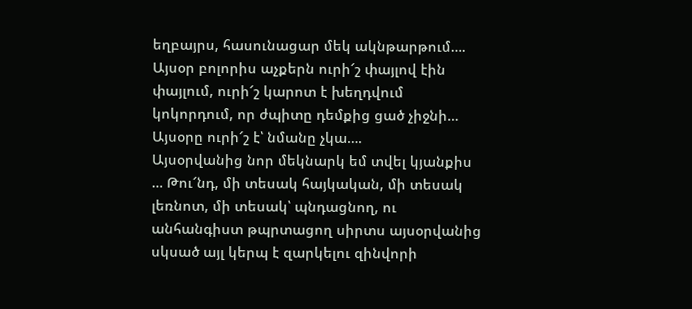եղբայրս, հասունացար մեկ ակնթարթում…. Այսօր բոլորիս աչքերն ուրի՜շ փայլով էին փայլում, ուրի՜շ կարոտ է խեղդվում կոկորդում, որ ժպիտը դեմքից ցած չիջնի… Այսօրը ուրի՜շ է՝ նմանը չկա….
Այսօրվանից նոր մեկնարկ եմ տվել կյանքիս … Թու՜նդ, մի տեսակ հայկական, մի տեսակ լեռնոտ, մի տեսակ՝ պնդացնող, ու անհանգիստ թպրտացող սիրտս այսօրվանից սկսած այլ կերպ է զարկելու զինվորի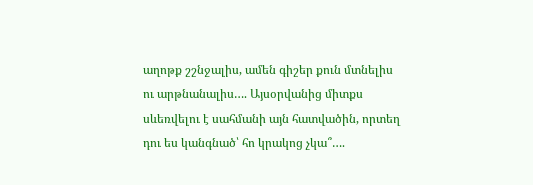աղոթք շշնջալիս, ամեն գիշեր քուն մտնելիս ու արթնանալիս…. Այսօրվանից միտքս սևեռվելու է սահմանի այն հատվածին, որտեղ դու ես կանգնած՝ հո կրակոց չկա՞….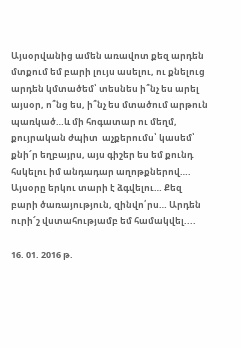Այսօրվանից ամեն առավոտ քեզ արդեն մտքում եմ բարի լույս ասելու, ու քնելուց արդեն կմտածեմ՝ տեսնես ի՞նչ ես արել այսօր, ո՞նց ես, ի՞նչ ես մտածում արթուն պառկած…և մի հոգատար ու մեղմ, քույրական ժպիտ  աչքերումս՝ կասեմ՝ քնի՜ր եղբայրս, այս գիշեր ես եմ քունդ հսկելու իմ անդադար աղոթքներով…. Այսօրը երկու տարի է ձգվելու… Քեզ բարի ծառայություն, զինվո՛րս… Արդեն ուրի՜շ վստահությամբ եմ համակվել....

16. 01. 2016 թ.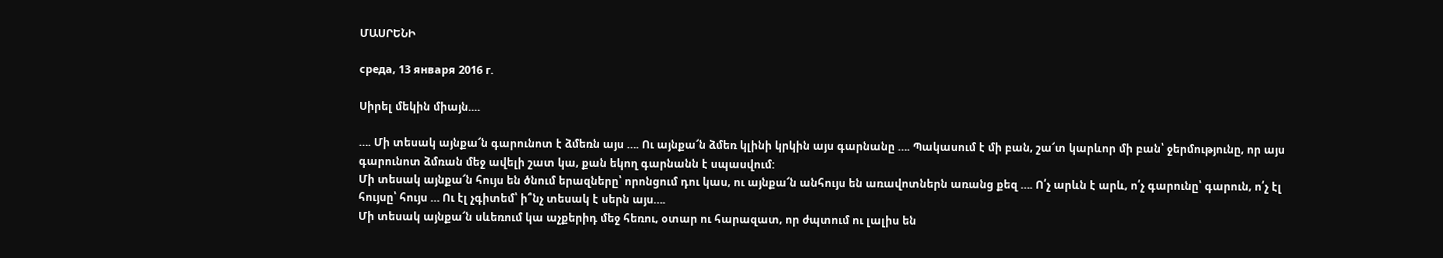ՄԱՍՐԵՆԻ

среда, 13 января 2016 г.

Սիրել մեկին միայն....

…. Մի տեսակ այնքա՜ն գարունոտ է ձմեռն այս …. Ու այնքա՜ն ձմեռ կլինի կրկին այս գարնանը …. Պակասում է մի բան, շա՜տ կարևոր մի բան՝ ջերմությունը, որ այս գարունոտ ձմռան մեջ ավելի շատ կա, քան եկող գարնանն է սպասվում:
Մի տեսակ այնքա՜ն հույս են ծնում երազները՝ որոնցում դու կաս, ու այնքա՜ն անհույս են առավոտներն առանց քեզ …. Ո՛չ արևն է արև, ո՛չ գարունը՝ գարուն, ո՛չ էլ հույսը՝ հույս … Ու էլ չգիտեմ՝ ի՞նչ տեսակ է սերն այս….
Մի տեսակ այնքա՜ն սևեռում կա աչքերիդ մեջ հեռու, օտար ու հարազատ, որ ժպտում ու լալիս են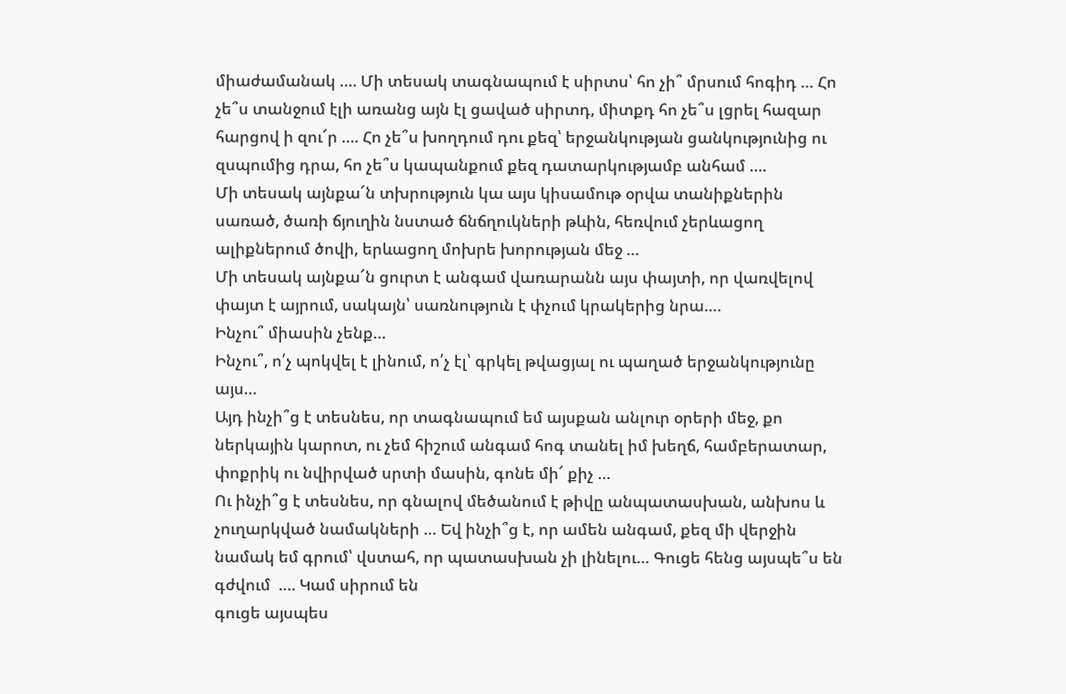միաժամանակ …. Մի տեսակ տագնապում է սիրտս՝ հո չի՞ մրսում հոգիդ … Հո չե՞ս տանջում էլի առանց այն էլ ցաված սիրտդ, միտքդ հո չե՞ս լցրել հազար հարցով ի զու՜ր …. Հո չե՞ս խողդում դու քեզ՝ երջանկության ցանկությունից ու զսպումից դրա, հո չե՞ս կապանքում քեզ դատարկությամբ անհամ ….
Մի տեսակ այնքա՜ն տխրություն կա այս կիսամութ օրվա տանիքներին սառած, ծառի ճյուղին նստած ճնճղուկների թևին, հեռվում չերևացող ալիքներում ծովի, երևացող մոխրե խորության մեջ …
Մի տեսակ այնքա՜ն ցուրտ է անգամ վառարանն այս փայտի, որ վառվելով փայտ է այրում, սակայն՝ սառնություն է փչում կրակերից նրա….
Ինչու՞ միասին չենք…
Ինչու՞, ո՛չ պոկվել է լինում, ո՛չ էլ՝ գրկել թվացյալ ու պաղած երջանկությունը այս…
Այդ ինչի՞ց է տեսնես, որ տագնապում եմ այսքան անլուր օրերի մեջ, քո ներկային կարոտ, ու չեմ հիշում անգամ հոգ տանել իմ խեղճ, համբերատար, փոքրիկ ու նվիրված սրտի մասին, գոնե մի՜ քիչ …
Ու ինչի՞ց է տեսնես, որ գնալով մեծանում է թիվը անպատասխան, անխոս և չուղարկված նամակների … Եվ ինչի՞ց է, որ ամեն անգամ, քեզ մի վերջին նամակ եմ գրում՝ վստահ, որ պատասխան չի լինելու… Գուցե հենց այսպե՞ս են գժվում  …. Կամ սիրում են
գուցե այսպես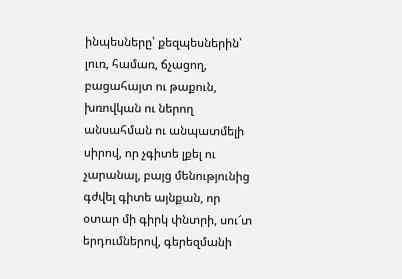ինպեսները՝ քեզպեսներին՝ լուռ, համառ, ճչացող, բացահայտ ու թաքուն, խռովկան ու ներող անսահման ու անպատմելի սիրով, որ չգիտե լքել ու չարանալ, բայց մենությունից գժվել գիտե այնքան, որ օտար մի գիրկ փնտրի, սու՜տ երդումներով, գերեզմանի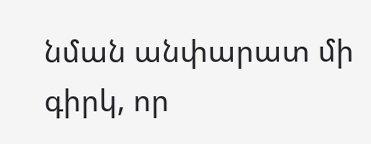նման անփարատ մի գիրկ, որ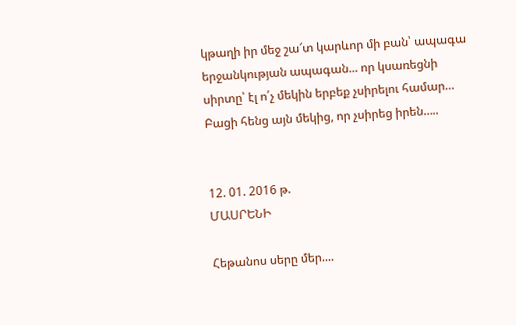կթաղի իր մեջ շա՜տ կարևոր մի բան՝ ապագա երջանկության ապագան... որ կսառեցնի սիրտը՝ էլ ո՛չ մեկին երբեք չսիրելու համար… Բացի հենց այն մեկից, որ չսիրեց իրեն…..


12. 01. 2016 թ.
ՄԱՍՐԵՆԻ

Հեթանոս սերը մեր....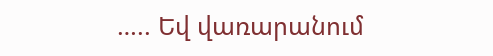….. Եվ վառարանում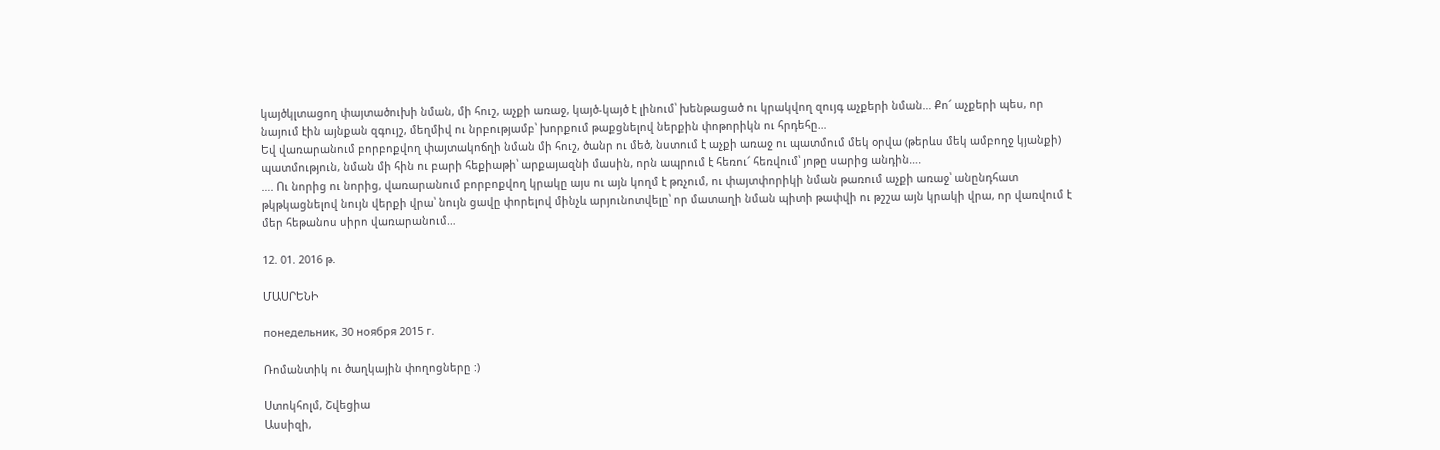կայծկլտացող փայտածուխի նման, մի հուշ, աչքի առաջ, կայծ-կայծ է լինում՝ խենթացած ու կրակվող զույգ աչքերի նման… Քո՜ աչքերի պես, որ նայում էին այնքան զգույշ, մեղմիվ ու նրբությամբ՝ խորքում թաքցնելով ներքին փոթորիկն ու հրդեհը…
Եվ վառարանում բորբոքվող փայտակոճղի նման մի հուշ, ծանր ու մեծ, նստում է աչքի առաջ ու պատմում մեկ օրվա (թերևս մեկ ամբողջ կյանքի) պատմություն, նման մի հին ու բարի հեքիաթի՝ արքայազնի մասին, որն ապրում է հեռու՜ հեռվում՝ յոթը սարից անդին….
…. Ու նորից ու նորից, վառարանում բորբոքվող կրակը այս ու այն կողմ է թռչում, ու փայտփորիկի նման թառում աչքի առաջ՝ անընդհատ թկթկացնելով նույն վերքի վրա՝ նույն ցավը փորելով մինչև արյունոտվելը՝ որ մատաղի նման պիտի թափվի ու թշշա այն կրակի վրա, որ վառվում է մեր հեթանոս սիրո վառարանում…

12. 01. 2016 թ.

ՄԱՍՐԵՆԻ

понедельник, 30 ноября 2015 г.

Ռոմանտիկ ու ծաղկային փողոցները :)

Ստոկհոլմ, Շվեցիա
Ասսիզի,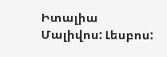Իտալիա
Մալիվոս: Լեսբոս: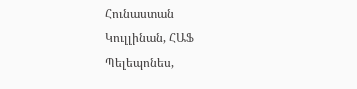Հունաստան
Կուլլինան, ՀԱՖ
Պելեպոնես,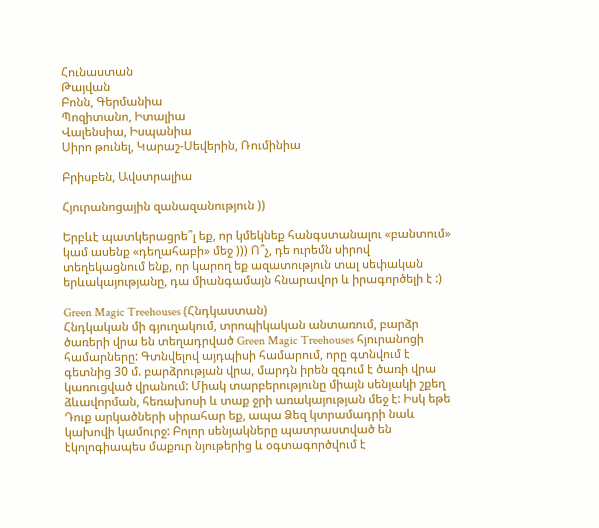Հունաստան
Թայվան
Բոնն, Գերմանիա
Պոզիտանո, Իտալիա
Վալենսիա, Իսպանիա
Սիրո թունել, Կարաշ-Սեվերին, Ռումինիա

Բրիսբեն, Ավստրալիա

Հյուրանոցային զանազանություն ))

Երբևէ պատկերացրե՞լ եք, որ կմեկնեք հանգստանալու «բանտում» կամ ասենք «դեղահաբի» մեջ ))) Ո՞չ, դե ուրեմն սիրով տեղեկացնում ենք, որ կարող եք ազատություն տալ սեփական երևակայությանը, դա միանգամայն հնարավոր և իրագործելի է :)

Green Magic Treehouses (Հնդկաստան)
Հնդկական մի գյուղակում, տրոպիկական անտառում, բարձր ծառերի վրա են տեղադրված Green Magic Treehouses հյուրանոցի համարները: Գտնվելով այդպիսի համարում, որը գտնվում է գետնից 30 մ. բարձրության վրա, մարդն իրեն զգում է ծառի վրա կառուցված վրանում: Միակ տարբերությունը միայն սենյակի շքեղ ձևավորման, հեռախոսի և տաք ջրի առակայության մեջ է: Իսկ եթե Դուք արկածների սիրահար եք, ապա Ձեզ կտրամադրի նաև կախովի կամուրջ: Բոլոր սենյակները պատրաստված են էկոլոգիապես մաքուր նյութերից և օգտագործվում է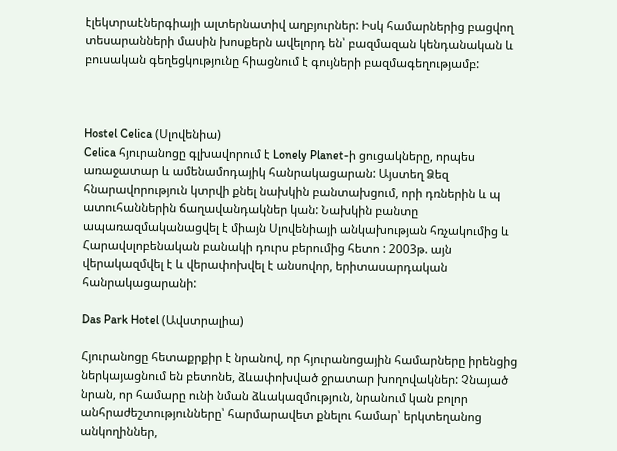էլեկտրաէներգիայի ալտերնատիվ աղբյուրներ: Իսկ համարներից բացվող տեսարանների մասին խոսքերն ավելորդ են՝ բազմազան կենդանական և բուսական գեղեցկությունը հիացնում է գույների բազմագեղությամբ:



Hostel Celica (Սլովենիա)
Celica հյուրանոցը գլխավորում է Lonely Planet-ի ցուցակները, որպես առաջատար և ամենամոդայիկ հանրակացարան: Այստեղ Ձեզ հնարավորություն կտրվի քնել նախկին բանտախցում, որի դռներին և պ ատուհաններին ճաղավանդակներ կան: Նախկին բանտը ապառազմականացվել է միայն Սլովենիայի անկախության հռչակումից և Հարավսլոբենական բանակի դուրս բերումից հետո : 2003թ. այն վերակազմվել է և վերափոխվել է անսովոր, երիտասարդական հանրակացարանի:

Das Park Hotel (Ավստրալիա)

Հյուրանոցը հետաքրքիր է նրանով, որ հյուրանոցային համարները իրենցից ներկայացնում են բետոնե, ձևափոխված ջրատար խողովակներ: Չնայած նրան, որ համարը ունի նման ձևակազմություն, նրանում կան բոլոր անհրաժեշտությունները՝ հարմարավետ քնելու համար՝ երկտեղանոց անկողիններ,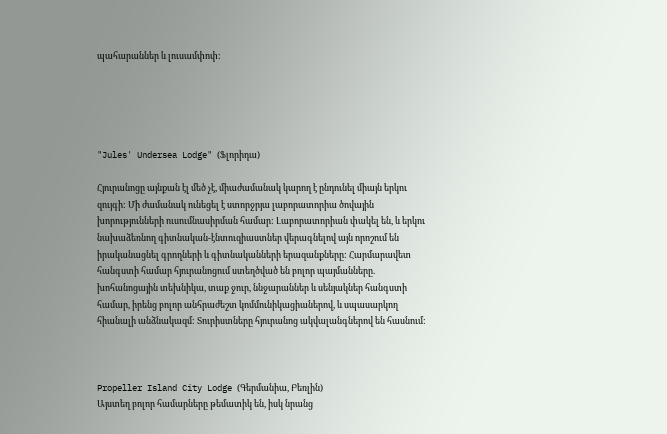պահարաններ և լուսամփոփ:





"Jules' Undersea Lodge" (Ֆլորիդա)

Հյուրանոցը այնքան էլ մեծ չէ, միաժամանակ կարող է ընդունել միայն երկու զույգի: Մի ժամանակ ունեցել է ստորջրյա լաբորատորիա ծովային խորությունների ուսումնասիրման համար: Լաբորատորիան փակել են, և երկու նախաձեռնող գիտնական-էնտուզիաստներ վերագնելով այն որոշում են իրականացնել գրողների և գիտնականների երազանքները: Հարմարավետ հանգստի համար հյուրանոցում ստեղծված են բոլոր պայմանները. խոհանոցային տեխնիկա, տաք ջուր, ննջարաններ և սենյակներ հանգստի համար, իրենց բոլոր անհրաժեշտ կոմմունիկացիաներով, և սպասարկող հիանալի անձնակազմ: Տուրիստները հյուրանոց ակվալանգներով են հասնում:



Propeller Island City Lodge (Գերմանիա, Բեռլին)
Այստեղ բոլոր համարները թեմատիկ են, իսկ նրանց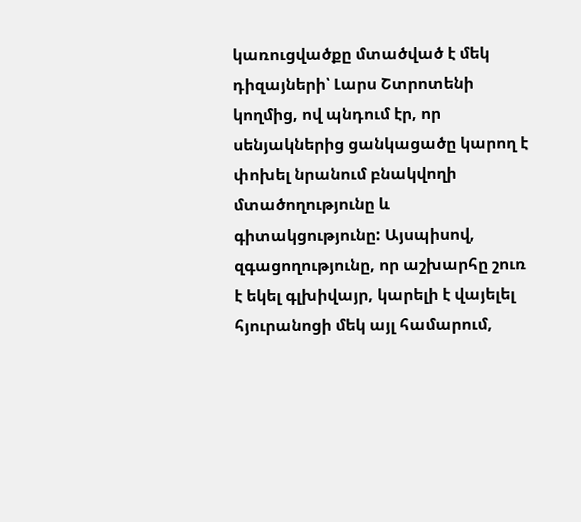կառուցվածքը մտածված է մեկ դիզայների՝ Լարս Շտրոտենի կողմից, ով պնդում էր, որ սենյակներից ցանկացածը կարող է փոխել նրանում բնակվողի մտածողությունը և գիտակցությունը: Այսպիսով, զգացողությունը, որ աշխարհը շուռ է եկել գլխիվայր, կարելի է վայելել հյուրանոցի մեկ այլ համարում,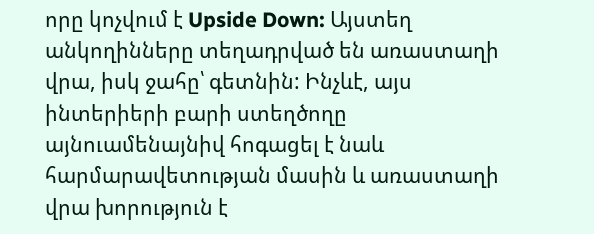որը կոչվում է Upside Down: Այստեղ անկողինները տեղադրված են առաստաղի վրա, իսկ ջահը՝ գետնին: Ինչևէ, այս ինտերիերի բարի ստեղծողը այնուամենայնիվ հոգացել է նաև հարմարավետության մասին և առաստաղի վրա խորություն է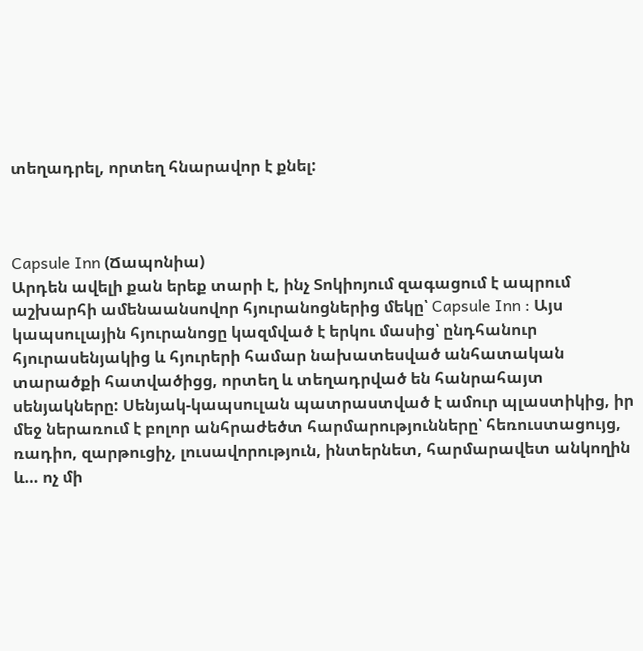տեղադրել, որտեղ հնարավոր է քնել:



Capsule Inn (Ճապոնիա)
Արդեն ավելի քան երեք տարի է, ինչ Տոկիոյում զագացում է ապրում աշխարհի ամենաանսովոր հյուրանոցներից մեկը՝ Capsule Inn : Այս կապսուլային հյուրանոցը կազմված է երկու մասից՝ ընդհանուր հյուրասենյակից և հյուրերի համար նախատեսված անհատական տարածքի հատվածիցց, որտեղ և տեղադրված են հանրահայտ սենյակները: Սենյակ-կապսուլան պատրաստված է ամուր պլաստիկից, իր մեջ ներառում է բոլոր անհրաժեծտ հարմարությունները՝ հեռուստացույց, ռադիո, զարթուցիչ, լուսավորություն, ինտերնետ, հարմարավետ անկողին և… ոչ մի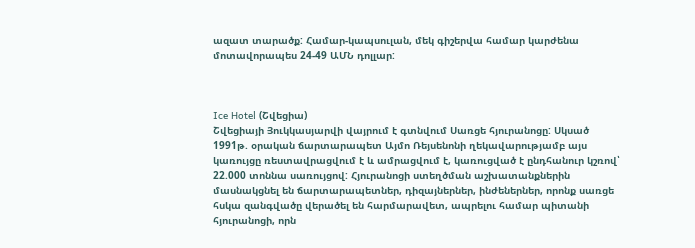ազատ տարածք: Համար-կապսուլան, մեկ գիշերվա համար կարժենա մոտավորապես 24-49 ԱՄՆ դոլլար:



Ice Hotel (Շվեցիա)
Շվեցիայի Յուկկասյարվի վայրում է գտնվում Սառցե հյուրանոցը: Սկսած 1991թ. օրական ճարտարապետ Այմո Ռեյսենոնի ղեկավարությամբ այս կառույցը ռեստավրացվում է և ամրացվում է, կառուցված է ընդհանուր կշռով՝ 22.000 տոննա սառույցով: Հյուրանոցի ստեղծման աշխատանքներին մասնակցնել են ճարտարապետներ, դիզայներներ, ինժեներներ, որոնք սառցե հսկա զանգվածը վերածել են հարմարավետ, ապրելու համար պիտանի հյուրանոցի, որն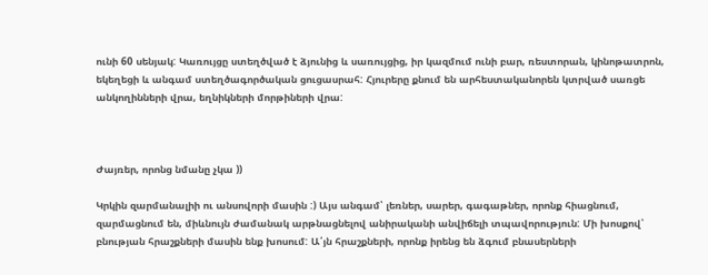ունի 60 սենյակ: Կառույցը ստեղծված է ձյունից և սառույցից, իր կազմում ունի բար, ռեստորան, կինոթատրոն, եկեղեցի և անգամ ստեղծագործական ցուցասրահ: Հյուրերը քնում են արհեստականորեն կտրված սառցե անկողինների վրա, եղնիկների մորթիների վրա:



Ժայռեր, որոնց նմանը չկա ))

Կրկին զարմանալիի ու անսովորի մասին :) Այս անգամ՝ լեռներ, սարեր, գագաթներ, որոնք հիացնում, զարմացնում են, միևնույն ժամանակ արթնացնելով անիրականի անվիճելի տպավորություն: Մի խոսքով՝ բնության հրաշքների մասին ենք խոսում: Ա՛յն հրաշքների, որոնք իրենց են ձգում բնասերների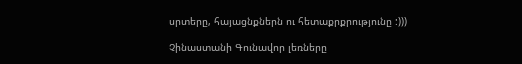սրտերը, հայացնքներն ու հետաքրքրությունը :)))

Չինաստանի Գունավոր լեռները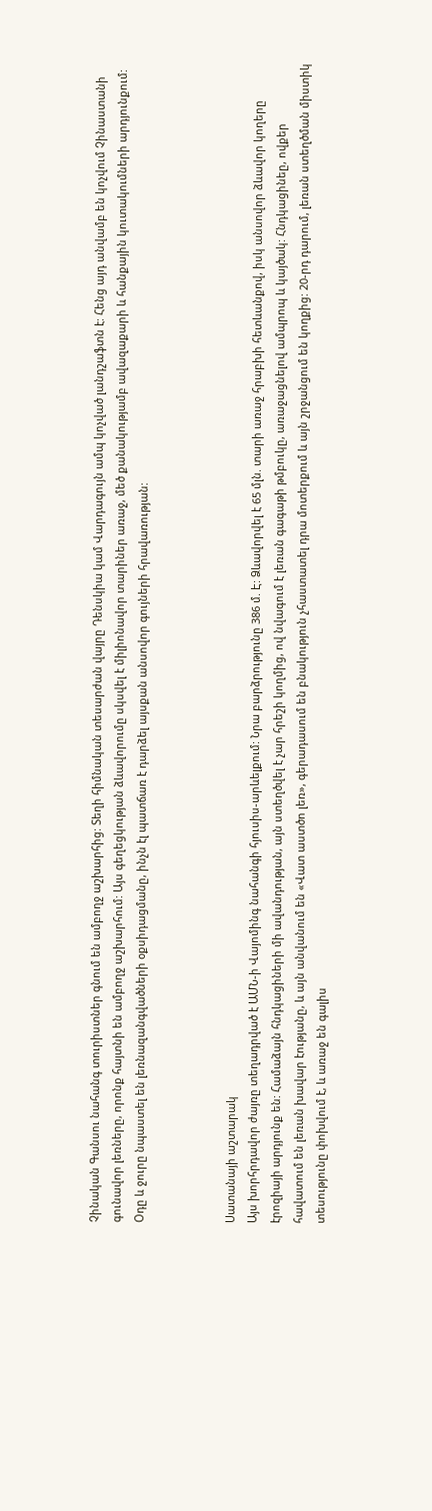Չինական Գանսու նահանգ տուրիստներ գնում են ամբողջ աշխարհից: Տեղի հիմնական տեսարժան վայրը Դենսկիա կամ Վարդագույն ամպ կոչված լանդշաֆտն է: Հենց այդ անվամբ են կոչվում Չինաստանի գունավոր լեռները, որոնք հայտնի են ամբողջ աշխարհում: Այս գեղեցկության ձևավորումը սկսվել է միլիոնավոր տարիներ առաջ, մեծ քանակությամբ ավազաքարի և հանքային կուտակումների արդյունքում: Օդը և ջուրը նպաստել են լեռնազանգվածների օքսիդացմանը, ինչն էլ պատճառ է դարձել այսքան անսովոր գույների հրավառության:



Սատանայի աշտարակ
Այս խորհրդավոր ժայռը տեղադրված է ԱՄՆ-ի Վայոմինգ նահանգի հյուսիս-արևելքում: Նրա բարձրությունը 386 մ. Է: Ձևավորվել է 65 մլն. տարի առաջ հրաբխի հետևանքով, իսկ անսովոր ձևավոր կողերը էրոզիայի արդյունք են: Համաձայն հնդկացիների մի ավանդության, այն ստեղծվել է չար հրեշի կողմից, ով նվագում է լեռան գագաթի թմբուկը, առաջացնելով ամպրոպ և կայծակ: Հնդկացինեը, ովքեր հավատում են լեռան խավար էությանը, և այն անվանում են «Վատ աստծո լեռ», գերադասում են բնակություն չհաստատել դրա մոտերքում և այն շրջանցում են կողքից: 20-րդ դարում, լեռան ստեղծման միստիկ տեսությունը փոխվում է, և առաջ են գալիս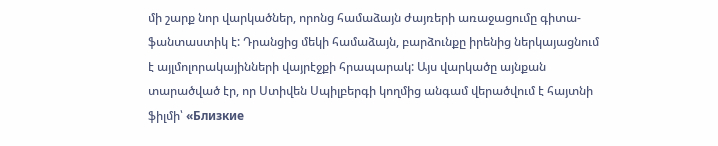մի շարք նոր վարկածներ, որոնց համաձայն ժայռերի առաջացումը գիտա-ֆանտաստիկ է: Դրանցից մեկի համաձայն, բարձունքը իրենից ներկայացնում է այլմոլորակայինների վայրէջքի հրապարակ: Այս վարկածը այնքան տարածված էր, որ Ստիվեն Սպիլբերգի կողմից անգամ վերածվում է հայտնի ֆիլմի՝ «Близкие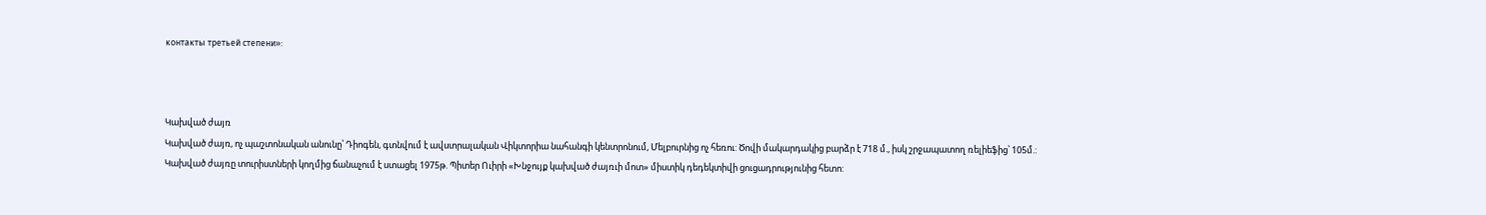контакты третьей степени»:



Կախված ժայռ
Կախված ժայռ, ոչ պաշտոնական անունը՝ Դիոգեն, գտնվում է ավստրալական Վիկտորիա նահանգի կենտրոնում, Մելբուրնից ոչ հեռու: Ծովի մակարդակից բարձր է 718 մ., իսկ շրջապատող ռելիեֆից՝ 105մ.: Կախված ժայռը տուրիստների կողմից ճանաչում է ստացել 1975թ. Պիտեր Ուիրի «Խնջույք կախված ժայռւի մոտ» միստիկ դեդեկտիվի ցուցադրությունից հետո: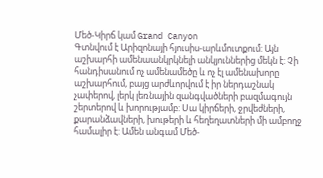Մեծ-Կիրճ կամ Grand Canyon
Գտնվում է Արիզոնայի հյուսիս-արևմուտքում: Այն աշխարհի ամենաանկրկնելի անկյուններից մեկն է: Չի հանդիսանում ոչ ամենամեծը և ոչ էլ ամենախորը աշխարհում, բայց արժևորվում է իր ներդաշնակ չափերով, լերկ լեռնային զանգվածների բազմագույն շերտերով և խորությամբ: Սա կիրճերի, ջրվեժների, քարանձավների, խութերի և հեղեղատների մի ամբողջ համալիր է: Ամեն անգամ Մեծ-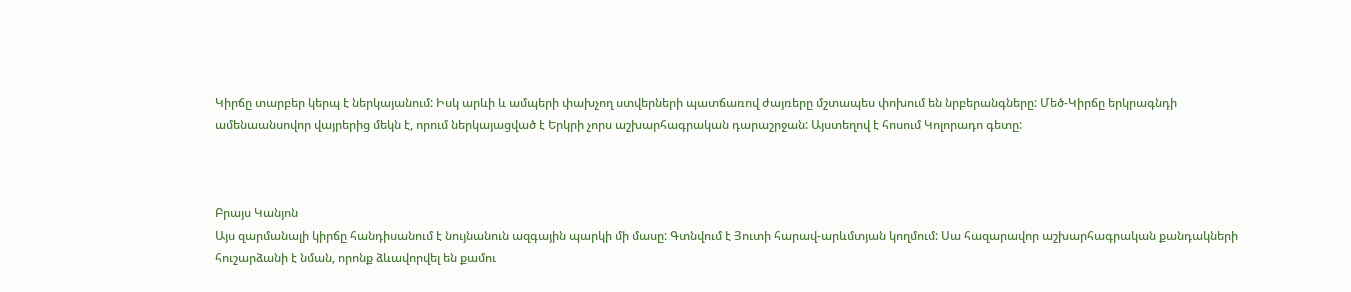Կիրճը տարբեր կերպ է ներկայանում: Իսկ արևի և ամպերի փախչող ստվերների պատճառով ժայռերը մշտապես փոխում են նրբերանգները: Մեծ-Կիրճը երկրագնդի ամենաանսովոր վայրերից մեկն է, որում ներկայացված է Երկրի չորս աշխարհագրական դարաշրջան: Այստեղով է հոսում Կոլորադո գետը:



Բրայս Կանյոն
Այս զարմանալի կիրճը հանդիսանում է նույնանուն ազգային պարկի մի մասը: Գտնվում է Յուտի հարավ-արևմտյան կողմում: Սա հազարավոր աշխարհագրական քանդակների հուշարձանի է նման, որոնք ձևավորվել են քամու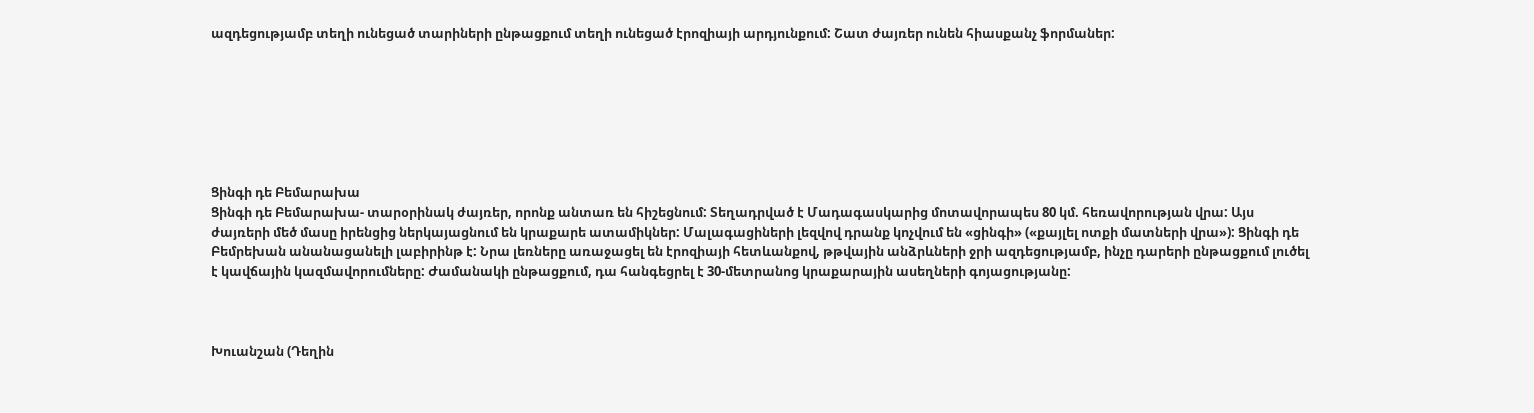ազդեցությամբ տեղի ունեցած տարիների ընթացքում տեղի ունեցած էրոզիայի արդյունքում: Շատ ժայռեր ունեն հիասքանչ ֆորմաներ:







Ցինգի դե Բեմարախա
Ցինգի դե Բեմարախա- տարօրինակ ժայռեր, որոնք անտառ են հիշեցնում: Տեղադրված է Մադագասկարից մոտավորապես 80 կմ. հեռավորության վրա: Այս ժայռերի մեծ մասը իրենցից ներկայացնում են կրաքարե ատամիկներ: Մալագացիների լեզվով դրանք կոչվում են «ցինգի» («քայլել ոտքի մատների վրա»): Ցինգի դե Բեմրեխան անանացանելի լաբիրինթ է: Նրա լեռները առաջացել են էրոզիայի հետևանքով, թթվային անձրևների ջրի ազդեցությամբ, ինչը դարերի ընթացքում լուծել է կավճային կազմավորումները: Ժամանակի ընթացքում, դա հանգեցրել է 30-մետրանոց կրաքարային ասեղների գոյացությանը:



Խուանշան (Դեղին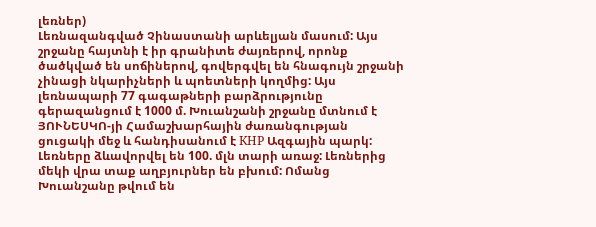լեռներ)
Լեռնազանգված Չինաստանի արևելյան մասում: Այս շրջանը հայտնի է իր գրանիտե ժայռերով, որոնք ծածկված են սոճիներով, գովերգվել են հնագույն շրջանի չինացի նկարիչների և պոետների կողմից: Այս լեռնապարի 77 գագաթների բարձրությունը գերազանցում է 1000 մ. Խուանշանի շրջանը մտնում է ՅՈՒՆԵՍԿՈ-յի Համաշխարհային ժառանգության ցուցակի մեջ և հանդիսանում է КНР Ազգային պարկ: Լեռները ձևավորվել են 100. մլն տարի առաջ: Լեռներից մեկի վրա տաք աղբյուրներ են բխում: Ոմանց Խուանշանը թվում են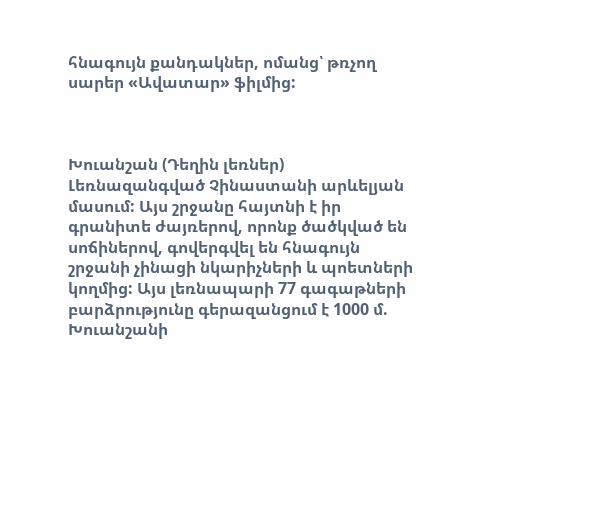հնագույն քանդակներ, ոմանց՝ թռչող սարեր «Ավատար» ֆիլմից:



Խուանշան (Դեղին լեռներ)
Լեռնազանգված Չինաստանի արևելյան մասում: Այս շրջանը հայտնի է իր գրանիտե ժայռերով, որոնք ծածկված են սոճիներով, գովերգվել են հնագույն շրջանի չինացի նկարիչների և պոետների կողմից: Այս լեռնապարի 77 գագաթների բարձրությունը գերազանցում է 1000 մ. Խուանշանի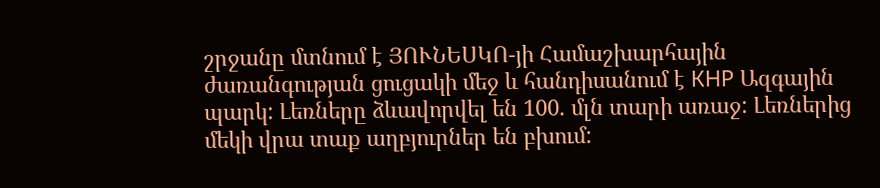շրջանը մտնում է ՅՈՒՆԵՍԿՈ-յի Համաշխարհային ժառանգության ցուցակի մեջ և հանդիսանում է КНР Ազգային պարկ: Լեռները ձևավորվել են 100. մլն տարի առաջ: Լեռներից մեկի վրա տաք աղբյուրներ են բխում: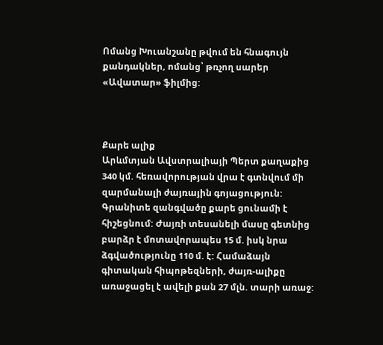Ոմանց Խուանշանը թվում են հնագույն քանդակներ, ոմանց՝ թռչող սարեր «Ավատար» ֆիլմից:



Քարե ալիք
Արևմտյան Ավստրալիայի Պերտ քաղաքից 340 կմ. հեռավորության վրա է գտնվում մի զարմանալի ժայռային գոյացություն: Գրանիտե զանգվածը քարե ցունամի է հիշեցնում: Ժայռի տեսանելի մասը գետնից բարձր է մոտավորապես 15 մ. իսկ նրա ձգվածությունը 110 մ. է: Համաձայն գիտական հիպոթեզների, ժայռ-ալիքը առաջացել է ավելի քան 27 մլն. տարի առաջ: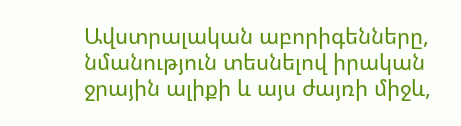Ավստրալական աբորիգենները, նմանություն տեսնելով իրական ջրային ալիքի և այս ժայռի միջև,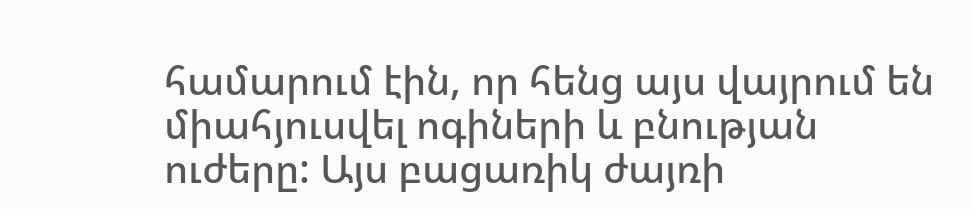համարում էին, որ հենց այս վայրում են միահյուսվել ոգիների և բնության ուժերը: Այս բացառիկ ժայռի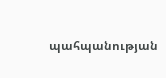պահպանության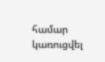համար կառուցվել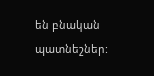են բնական պատնեշներ: